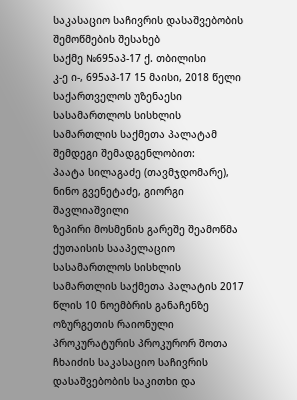საკასაციო საჩივრის დასაშვებობის
შემოწმების შესახებ
საქმე №695აპ-17 ქ. თბილისი
კ-ე ი-, 695აპ-17 15 მაისი, 2018 წელი
საქართველოს უზენაესი სასამართლოს სისხლის სამართლის საქმეთა პალატამ შემდეგი შემადგენლობით:
პაატა სილაგაძე (თავმჯდომარე),
ნინო გვენეტაძე, გიორგი შავლიაშვილი
ზეპირი მოსმენის გარეშე შეამოწმა ქუთაისის სააპელაციო სასამართლოს სისხლის სამართლის საქმეთა პალატის 2017 წლის 10 ნოემბრის განაჩენზე ოზურგეთის რაიონული პროკურატურის პროკურორ შოთა ჩხაიძის საკასაციო საჩივრის დასაშვებობის საკითხი და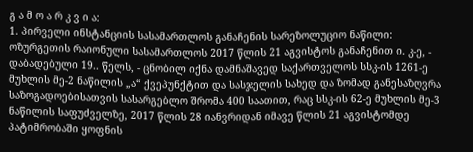გ ა მ ო ა რ კ ვ ი ა:
1. პირველი ინსტანციის სასამართლოს განაჩენის სარეზოლუციო ნაწილი:
ოზურგეთის რაიონული სასამართლოს 2017 წლის 21 აგვისტოს განაჩენით ი. კ-ე, - დაბადებული 19.. წელს, - ცნობილ იქნა დამნაშავედ საქართველოს სსკ-ის 1261-ე მუხლის მე-2 ნაწილის „ა“ ქვეპუნქტით და სასჯელის სახედ და ზომად განესაზღვრა საზოგადოებისათვის სასარგებლო შრომა 400 საათით, რაც სსკ-ის 62-ე მუხლის მე-3 ნაწილის საფუძველზე, 2017 წლის 28 იანვრიდან იმავე წლის 21 აგვისტომდე პატიმრობაში ყოფნის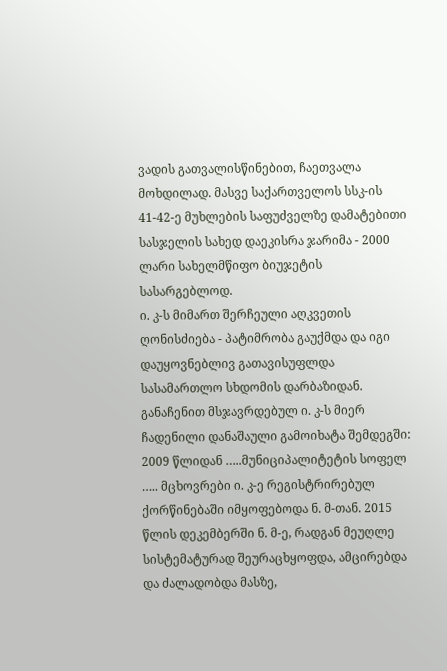ვადის გათვალისწინებით, ჩაეთვალა მოხდილად. მასვე საქართველოს სსკ-ის 41-42-ე მუხლების საფუძველზე დამატებითი სასჯელის სახედ დაეკისრა ჯარიმა - 2000 ლარი სახელმწიფო ბიუჯეტის სასარგებლოდ.
ი. კ-ს მიმართ შერჩეული აღკვეთის ღონისძიება - პატიმრობა გაუქმდა და იგი დაუყოვნებლივ გათავისუფლდა სასამართლო სხდომის დარბაზიდან.
განაჩენით მსჯავრდებულ ი. კ-ს მიერ ჩადენილი დანაშაული გამოიხატა შემდეგში: 2009 წლიდან …..მუნიციპალიტეტის სოფელ ….. მცხოვრები ი. კ-ე რეგისტრირებულ ქორწინებაში იმყოფებოდა ნ. მ-თან. 2015 წლის დეკემბერში ნ. მ-ე, რადგან მეუღლე სისტემატურად შეურაცხყოფდა, ამცირებდა და ძალადობდა მასზე,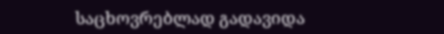საცხოვრებლად გადავიდა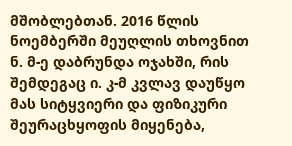მშობლებთან. 2016 წლის ნოემბერში მეუღლის თხოვნით ნ. მ-ე დაბრუნდა ოჯახში, რის შემდეგაც ი. კ-მ კვლავ დაუწყო მას სიტყვიერი და ფიზიკური შეურაცხყოფის მიყენება,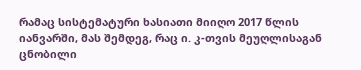რამაც სისტემატური ხასიათი მიიღო 2017 წლის იანვარში, მას შემდეგ, რაც ი. კ-თვის მეუღლისაგან ცნობილი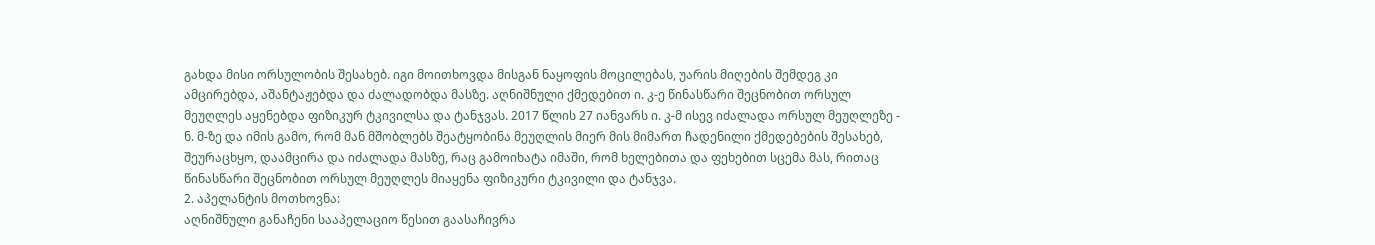გახდა მისი ორსულობის შესახებ. იგი მოითხოვდა მისგან ნაყოფის მოცილებას, უარის მიღების შემდეგ კი ამცირებდა, აშანტაჟებდა და ძალადობდა მასზე. აღნიშნული ქმედებით ი. კ-ე წინასწარი შეცნობით ორსულ მეუღლეს აყენებდა ფიზიკურ ტკივილსა და ტანჯვას. 2017 წლის 27 იანვარს ი. კ-მ ისევ იძალადა ორსულ მეუღლეზე - ნ. მ-ზე და იმის გამო, რომ მან მშობლებს შეატყობინა მეუღლის მიერ მის მიმართ ჩადენილი ქმედებების შესახებ, შეურაცხყო, დაამცირა და იძალადა მასზე, რაც გამოიხატა იმაში, რომ ხელებითა და ფეხებით სცემა მას, რითაც წინასწარი შეცნობით ორსულ მეუღლეს მიაყენა ფიზიკური ტკივილი და ტანჯვა.
2. აპელანტის მოთხოვნა:
აღნიშნული განაჩენი სააპელაციო წესით გაასაჩივრა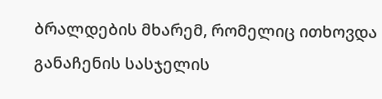ბრალდების მხარემ, რომელიც ითხოვდა განაჩენის სასჯელის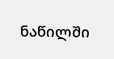ნაწილში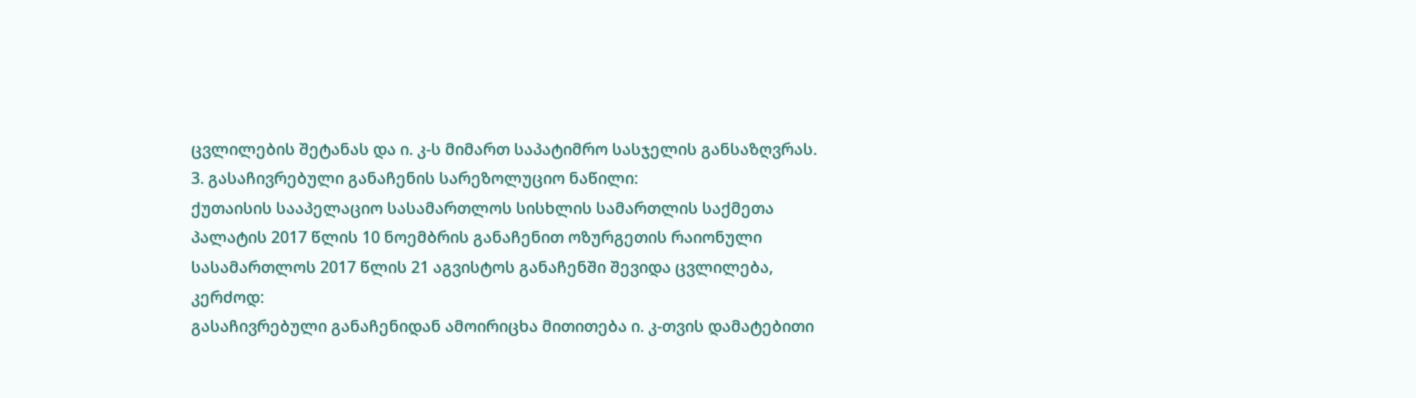ცვლილების შეტანას და ი. კ-ს მიმართ საპატიმრო სასჯელის განსაზღვრას.
3. გასაჩივრებული განაჩენის სარეზოლუციო ნაწილი:
ქუთაისის სააპელაციო სასამართლოს სისხლის სამართლის საქმეთა პალატის 2017 წლის 10 ნოემბრის განაჩენით ოზურგეთის რაიონული სასამართლოს 2017 წლის 21 აგვისტოს განაჩენში შევიდა ცვლილება, კერძოდ:
გასაჩივრებული განაჩენიდან ამოირიცხა მითითება ი. კ-თვის დამატებითი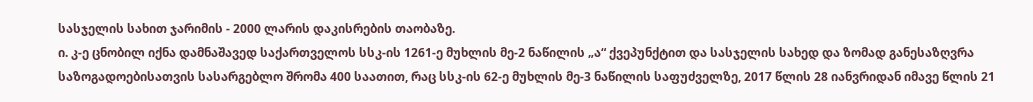სასჯელის სახით ჯარიმის - 2000 ლარის დაკისრების თაობაზე.
ი. კ-ე ცნობილ იქნა დამნაშავედ საქართველოს სსკ-ის 1261-ე მუხლის მე-2 ნაწილის „ა“ ქვეპუნქტით და სასჯელის სახედ და ზომად განესაზღვრა საზოგადოებისათვის სასარგებლო შრომა 400 საათით, რაც სსკ-ის 62-ე მუხლის მე-3 ნაწილის საფუძველზე, 2017 წლის 28 იანვრიდან იმავე წლის 21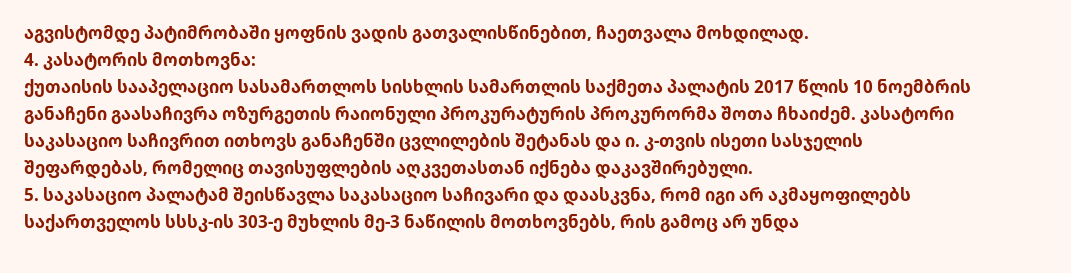აგვისტომდე პატიმრობაში ყოფნის ვადის გათვალისწინებით, ჩაეთვალა მოხდილად.
4. კასატორის მოთხოვნა:
ქუთაისის სააპელაციო სასამართლოს სისხლის სამართლის საქმეთა პალატის 2017 წლის 10 ნოემბრის განაჩენი გაასაჩივრა ოზურგეთის რაიონული პროკურატურის პროკურორმა შოთა ჩხაიძემ. კასატორი საკასაციო საჩივრით ითხოვს განაჩენში ცვლილების შეტანას და ი. კ-თვის ისეთი სასჯელის შეფარდებას, რომელიც თავისუფლების აღკვეთასთან იქნება დაკავშირებული.
5. საკასაციო პალატამ შეისწავლა საკასაციო საჩივარი და დაასკვნა, რომ იგი არ აკმაყოფილებს საქართველოს სსსკ-ის 303-ე მუხლის მე-3 ნაწილის მოთხოვნებს, რის გამოც არ უნდა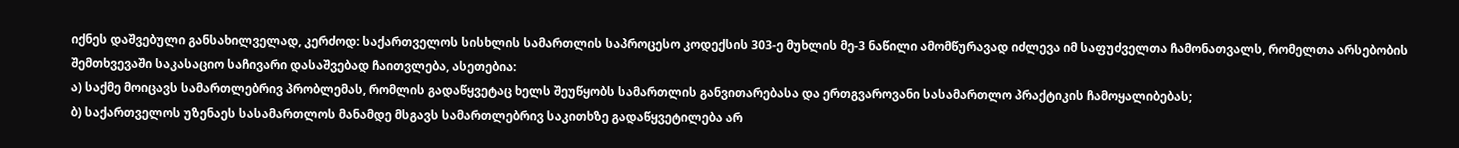იქნეს დაშვებული განსახილველად, კერძოდ: საქართველოს სისხლის სამართლის საპროცესო კოდექსის 303-ე მუხლის მე-3 ნაწილი ამომწურავად იძლევა იმ საფუძველთა ჩამონათვალს, რომელთა არსებობის შემთხვევაში საკასაციო საჩივარი დასაშვებად ჩაითვლება, ასეთებია:
ა) საქმე მოიცავს სამართლებრივ პრობლემას, რომლის გადაწყვეტაც ხელს შეუწყობს სამართლის განვითარებასა და ერთგვაროვანი სასამართლო პრაქტიკის ჩამოყალიბებას;
ბ) საქართველოს უზენაეს სასამართლოს მანამდე მსგავს სამართლებრივ საკითხზე გადაწყვეტილება არ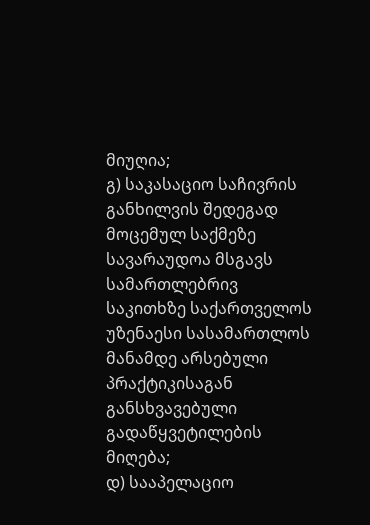მიუღია;
გ) საკასაციო საჩივრის განხილვის შედეგად მოცემულ საქმეზე სავარაუდოა მსგავს სამართლებრივ საკითხზე საქართველოს უზენაესი სასამართლოს მანამდე არსებული პრაქტიკისაგან განსხვავებული გადაწყვეტილების მიღება;
დ) სააპელაციო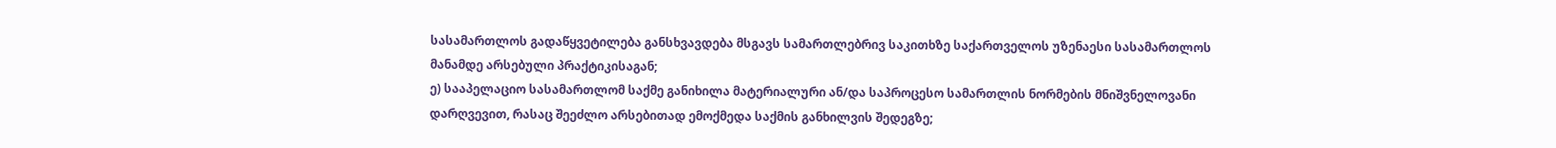სასამართლოს გადაწყვეტილება განსხვავდება მსგავს სამართლებრივ საკითხზე საქართველოს უზენაესი სასამართლოს მანამდე არსებული პრაქტიკისაგან;
ე) სააპელაციო სასამართლომ საქმე განიხილა მატერიალური ან/და საპროცესო სამართლის ნორმების მნიშვნელოვანი დარღვევით, რასაც შეეძლო არსებითად ემოქმედა საქმის განხილვის შედეგზე;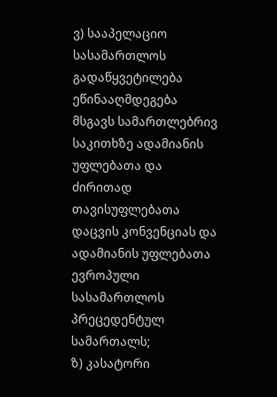ვ) სააპელაციო სასამართლოს გადაწყვეტილება ეწინააღმდეგება მსგავს სამართლებრივ საკითხზე ადამიანის უფლებათა და ძირითად თავისუფლებათა დაცვის კონვენციას და ადამიანის უფლებათა ევროპული სასამართლოს პრეცედენტულ სამართალს;
ზ) კასატორი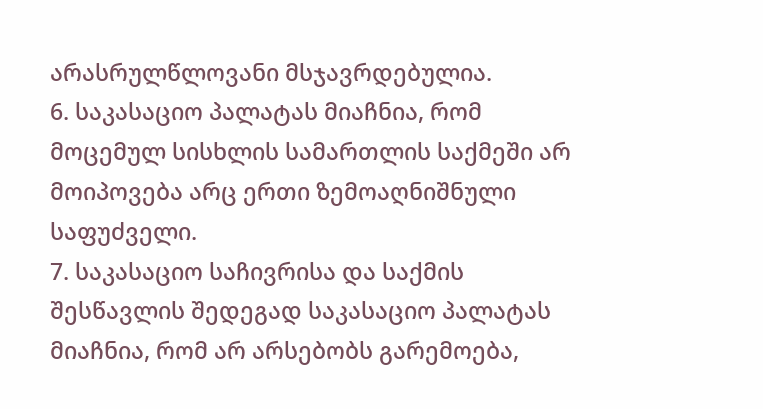არასრულწლოვანი მსჯავრდებულია.
6. საკასაციო პალატას მიაჩნია, რომ მოცემულ სისხლის სამართლის საქმეში არ მოიპოვება არც ერთი ზემოაღნიშნული საფუძველი.
7. საკასაციო საჩივრისა და საქმის შესწავლის შედეგად საკასაციო პალატას მიაჩნია, რომ არ არსებობს გარემოება,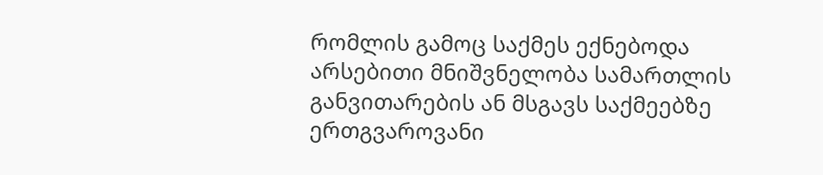რომლის გამოც საქმეს ექნებოდა არსებითი მნიშვნელობა სამართლის განვითარების ან მსგავს საქმეებზე ერთგვაროვანი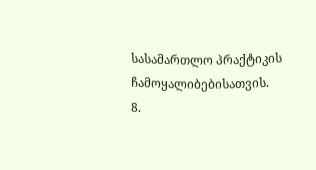სასამართლო პრაქტიკის ჩამოყალიბებისათვის.
8.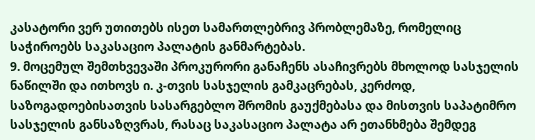კასატორი ვერ უთითებს ისეთ სამართლებრივ პრობლემაზე, რომელიც საჭიროებს საკასაციო პალატის განმარტებას.
9. მოცემულ შემთხვევაში პროკურორი განაჩენს ასაჩივრებს მხოლოდ სასჯელის ნაწილში და ითხოვს ი. კ-თვის სასჯელის გამკაცრებას, კერძოდ, საზოგადოებისათვის სასარგებლო შრომის გაუქმებასა და მისთვის საპატიმრო სასჯელის განსაზღვრას, რასაც საკასაციო პალატა არ ეთანხმება შემდეგ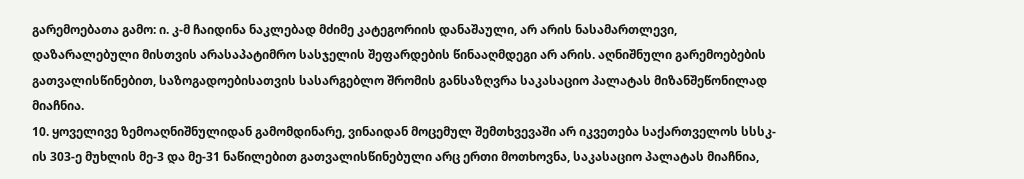გარემოებათა გამო: ი. კ-მ ჩაიდინა ნაკლებად მძიმე კატეგორიის დანაშაული, არ არის ნასამართლევი, დაზარალებული მისთვის არასაპატიმრო სასჯელის შეფარდების წინააღმდეგი არ არის. აღნიშნული გარემოებების გათვალისწინებით, საზოგადოებისათვის სასარგებლო შრომის განსაზღვრა საკასაციო პალატას მიზანშეწონილად მიაჩნია.
10. ყოველივე ზემოაღნიშნულიდან გამომდინარე, ვინაიდან მოცემულ შემთხვევაში არ იკვეთება საქართველოს სსსკ-ის 303-ე მუხლის მე-3 და მე-31 ნაწილებით გათვალისწინებული არც ერთი მოთხოვნა, საკასაციო პალატას მიაჩნია,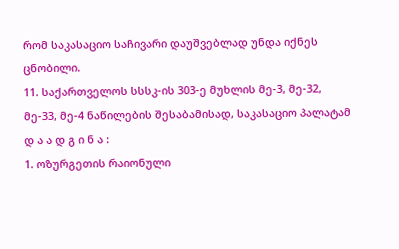რომ საკასაციო საჩივარი დაუშვებლად უნდა იქნეს ცნობილი.
11. საქართველოს სსსკ-ის 303-ე მუხლის მე-3, მე-32, მე-33, მე-4 ნაწილების შესაბამისად, საკასაციო პალატამ
დ ა ა დ გ ი ნ ა :
1. ოზურგეთის რაიონული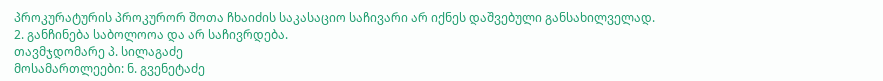პროკურატურის პროკურორ შოთა ჩხაიძის საკასაციო საჩივარი არ იქნეს დაშვებული განსახილველად.
2. განჩინება საბოლოოა და არ საჩივრდება.
თავმჯდომარე პ. სილაგაძე
მოსამართლეები: ნ. გვენეტაძე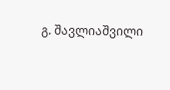გ. შავლიაშვილი